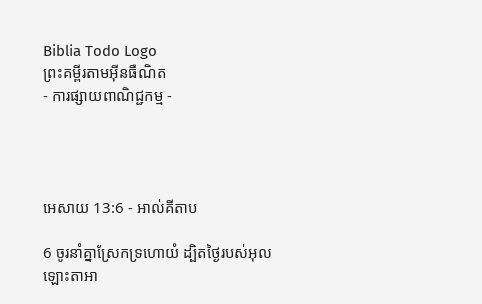Biblia Todo Logo
ព្រះគម្ពីរតាមអ៊ីនធឺណិត
- ការផ្សាយពាណិជ្ជកម្ម -




អេសាយ 13:6 - អាល់គីតាប

6 ចូរនាំគ្នាស្រែកទ្រហោយំ ដ្បិតថ្ងៃរបស់អុលឡោះ‌តាអា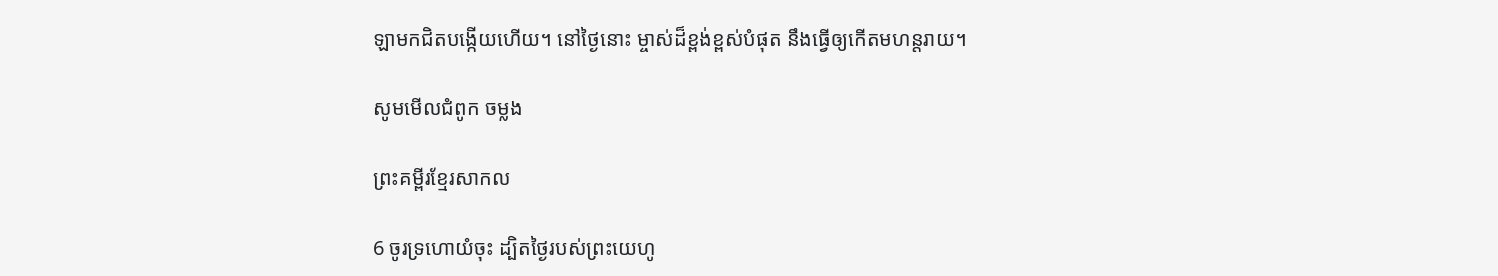ឡាមកជិតបង្កើយហើយ។ នៅថ្ងៃនោះ ម្ចាស់ដ៏ខ្ពង់‌ខ្ពស់បំផុត នឹងធ្វើឲ្យកើតមហន្ត‌រាយ។

សូមមើលជំពូក ចម្លង

ព្រះគម្ពីរខ្មែរសាកល

6 ចូរទ្រហោយំចុះ ដ្បិតថ្ងៃរបស់ព្រះយេហូ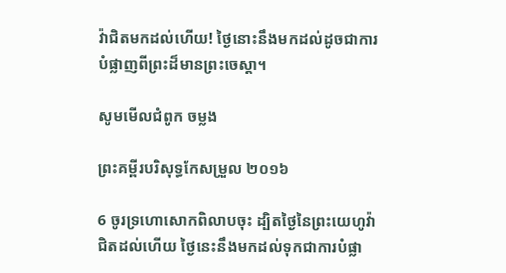វ៉ាជិតមកដល់ហើយ! ថ្ងៃនោះនឹងមកដល់ដូចជាការបំផ្លាញពីព្រះដ៏មានព្រះចេស្ដា។

សូមមើលជំពូក ចម្លង

ព្រះគម្ពីរបរិសុទ្ធកែសម្រួល ២០១៦

6 ចូរទ្រហោសោកពិលាបចុះ ដ្បិតថ្ងៃនៃព្រះ‌យេហូវ៉ាជិតដល់ហើយ ថ្ងៃនេះនឹងមកដល់ទុកជាការបំផ្លា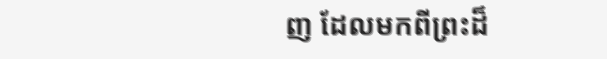ញ ដែលមកពីព្រះដ៏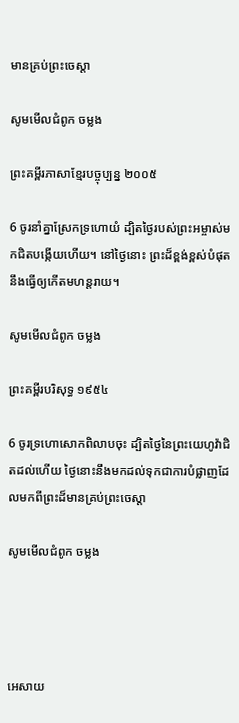មានគ្រប់ព្រះ‌ចេស្តា

សូមមើលជំពូក ចម្លង

ព្រះគម្ពីរភាសាខ្មែរបច្ចុប្បន្ន ២០០៥

6 ចូរនាំគ្នាស្រែកទ្រហោយំ ដ្បិតថ្ងៃរបស់ព្រះ‌អម្ចាស់មកជិតបង្កើយហើយ។ នៅថ្ងៃនោះ ព្រះដ៏ខ្ពង់‌ខ្ពស់បំផុត នឹងធ្វើឲ្យកើតមហន្ត‌រាយ។

សូមមើលជំពូក ចម្លង

ព្រះគម្ពីរបរិសុទ្ធ ១៩៥៤

6 ចូរទ្រហោសោកពិលាបចុះ ដ្បិតថ្ងៃនៃព្រះ‌យេហូវ៉ាជិតដល់ហើយ ថ្ងៃនោះនឹងមកដល់ទុកជាការបំផ្លាញដែលមកពីព្រះដ៏មានគ្រប់ព្រះ‌ចេស្តា

សូមមើលជំពូក ចម្លង




អេសាយ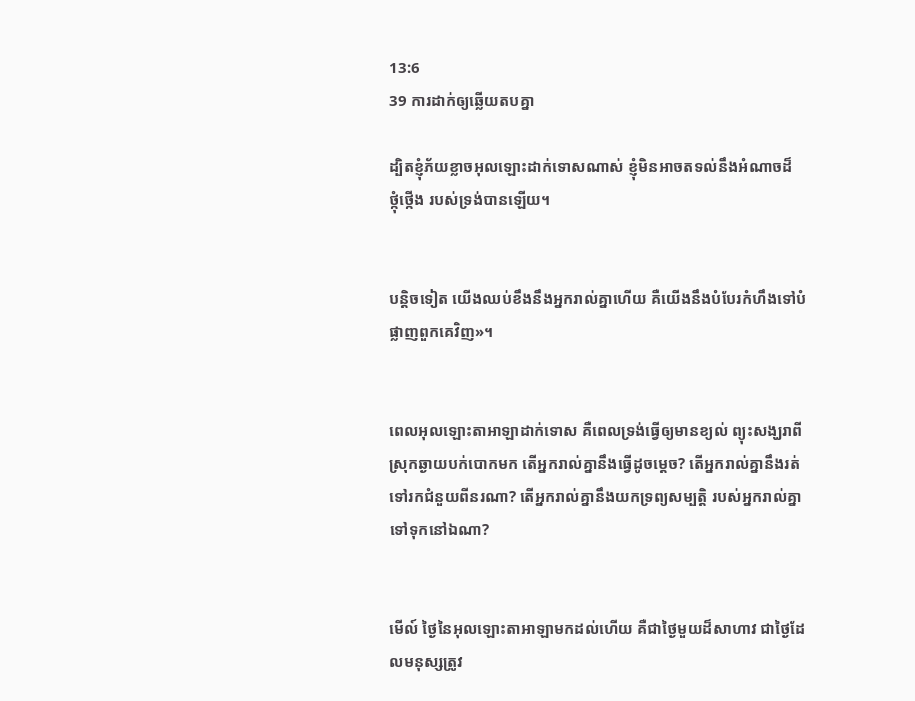13:6
39 ការដាក់ឲ្យឆ្លើយតបគ្នា

ដ្បិតខ្ញុំភ័យខ្លាចអុលឡោះដាក់ទោសណាស់ ខ្ញុំមិនអាចតទល់នឹងអំណាចដ៏ថ្កុំ‌ថ្កើង របស់ទ្រង់បានឡើយ។


បន្តិចទៀត យើងឈប់ខឹងនឹងអ្នករាល់គ្នាហើយ គឺយើងនឹងបំបែរកំហឹងទៅបំផ្លាញពួកគេវិញ»។


ពេលអុលឡោះ‌តាអាឡាដាក់ទោស គឺពេលទ្រង់ធ្វើឲ្យមានខ្យល់ ព្យុះសង្ឃរាពីស្រុកឆ្ងាយបក់បោកមក តើអ្នករាល់គ្នានឹងធ្វើដូចម្ដេច? តើអ្នករាល់គ្នានឹងរត់ទៅរកជំនួយពីនរណា? តើអ្នករាល់គ្នានឹងយកទ្រព្យសម្បត្តិ របស់អ្នករាល់គ្នាទៅទុកនៅឯណា?


មើល៍ ថ្ងៃនៃអុលឡោះ‌តាអាឡាមកដល់ហើយ គឺជាថ្ងៃមួយដ៏សាហាវ ជាថ្ងៃដែលមនុស្សត្រូវ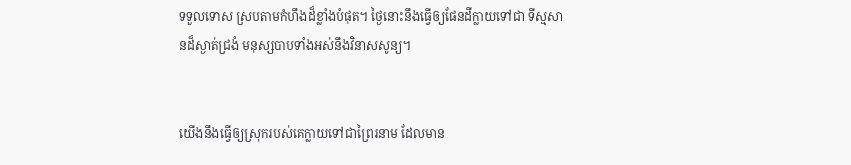ទទួលទោស ស្របតាមកំហឹងដ៏ខ្លាំងបំផុត។ ថ្ងៃនោះនឹងធ្វើឲ្យផែនដីក្លាយទៅជា ទីស្មសានដ៏ស្ងាត់ជ្រងំ មនុស្សបាបទាំងអស់នឹងវិនាសសូន្យ។


យើងនឹងធ្វើឲ្យស្រុករបស់គេក្លាយទៅជាព្រៃរនាម ដែលមាន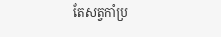តែសត្វកាំ‌ប្រ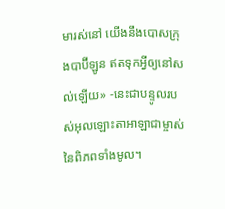មារស់នៅ យើងនឹងបោសក្រុងបាប៊ី‌ឡូន ឥតទុកអ្វីឲ្យនៅសល់ឡើយ» -នេះជាបន្ទូលរបស់អុលឡោះ‌តាអាឡាជាម្ចាស់នៃពិភពទាំងមូល។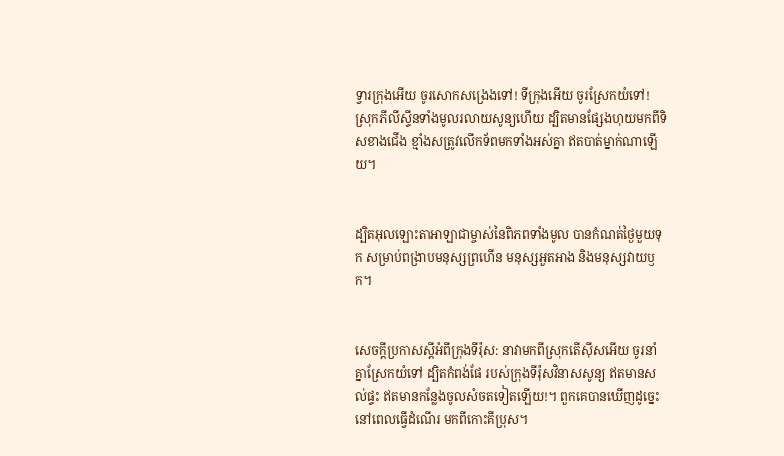ទ្វារក្រុងអើយ ចូរសោកសង្រេងទៅ! ទីក្រុងអើយ ចូរស្រែកយំទៅ! ស្រុកភីលី‌ស្ទីនទាំងមូលរលាយសូន្យហើយ ដ្បិតមានផ្សែងហុយមកពីទិសខាងជើង ខ្មាំងសត្រូវលើកទ័ពមកទាំងអស់គ្នា ឥតបាត់ម្នាក់ណាឡើយ។


ដ្បិតអុលឡោះ‌តាអាឡាជាម្ចាស់នៃពិភពទាំងមូល បានកំណត់ថ្ងៃមួយទុក សម្រាប់ពង្រាបមនុស្សព្រហើន មនុស្សអួត‌អាង និងមនុស្សវាយឫក។


សេចក្ដីប្រកាសស្ដីអំពីក្រុងទីរ៉ុស: នាវាមកពីស្រុកតើស៊ីសអើយ ចូរនាំគ្នាស្រែកយំទៅ ដ្បិតកំពង់‌ផែ របស់ក្រុងទីរ៉ុសវិនាសសូន្យ ឥតមានសល់ផ្ទះ ឥតមានកន្លែងចូលសំចតទៀតឡើយ!។ ពួកគេបានឃើញដូច្នេះ នៅពេលធ្វើដំណើរ មកពីកោះគីប្រុស។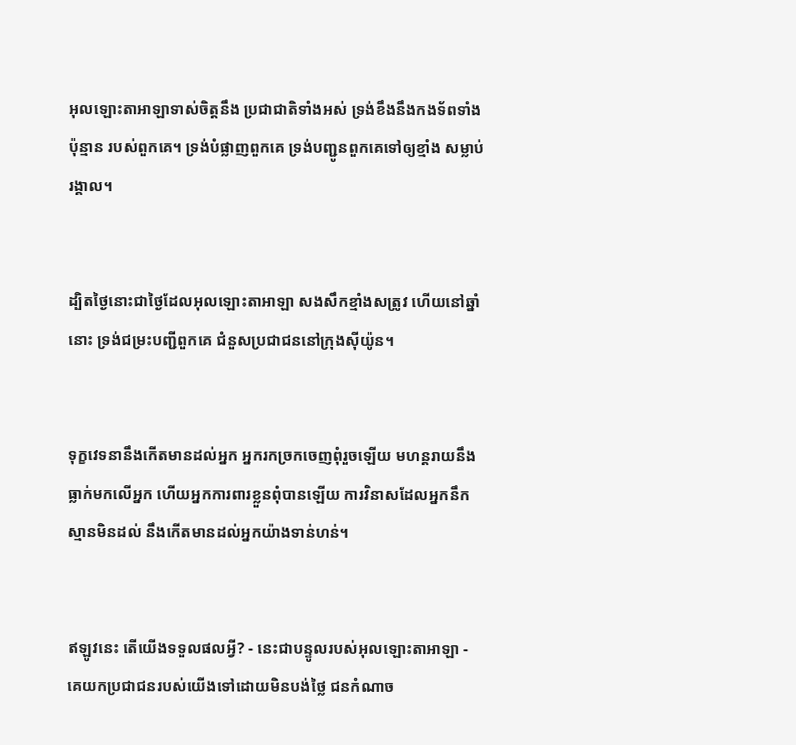អុលឡោះ‌តាអាឡាទាស់ចិត្តនឹង ប្រជា‌ជាតិទាំងអស់ ទ្រង់ខឹងនឹងកង‌ទ័ពទាំងប៉ុន្មាន របស់ពួកគេ។ ទ្រង់បំផ្លាញពួកគេ ទ្រង់បញ្ជូនពួកគេទៅឲ្យខ្មាំង សម្លាប់រង្គាល។


ដ្បិតថ្ងៃនោះជាថ្ងៃដែលអុលឡោះ‌តាអាឡា សង‌សឹកខ្មាំងសត្រូវ ហើយនៅឆ្នាំនោះ ទ្រង់ជម្រះបញ្ជីពួកគេ ជំនួសប្រជា‌ជននៅក្រុងស៊ីយ៉ូន។


ទុក្ខវេទនានឹងកើតមានដល់អ្នក អ្នករកច្រកចេញពុំរួចឡើយ មហន្ត‌រាយនឹងធ្លាក់មកលើអ្នក ហើយអ្នកការពារខ្លួនពុំបានឡើយ ការវិនាសដែលអ្នកនឹកស្មានមិនដល់ នឹងកើតមានដល់អ្នកយ៉ាងទាន់‌ហន់។


ឥឡូវនេះ តើយើងទទួលផលអ្វី? - នេះជាបន្ទូលរបស់អុលឡោះ‌តាអាឡា - គេយកប្រជា‌ជនរបស់យើងទៅដោយមិនបង់ថ្លៃ ជនកំណាច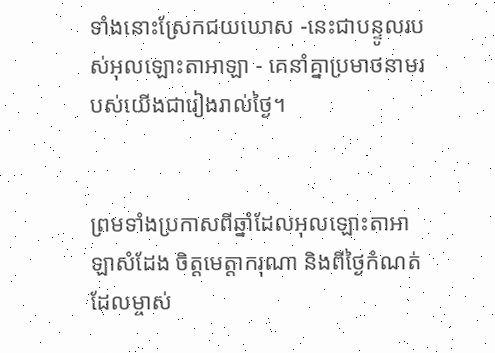ទាំងនោះស្រែកជយ‌ឃោស -នេះជាបន្ទូលរបស់អុលឡោះ‌តាអាឡា - គេនាំគ្នាប្រមាថនាមរបស់យើងជារៀងរាល់ថ្ងៃ។


ព្រមទាំងប្រកាសពីឆ្នាំដែលអុលឡោះ‌តាអាឡាសំដែង ចិត្តមេត្តា‌ករុណា និងពីថ្ងៃកំណត់ដែលម្ចាស់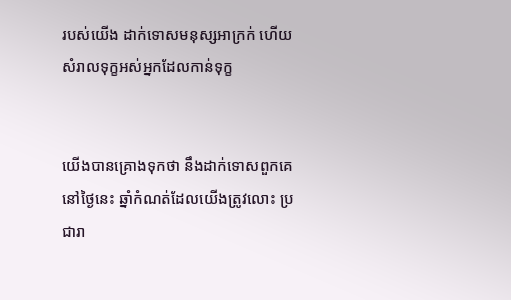របស់យើង ដាក់ទោសមនុស្សអាក្រក់ ហើយសំរាលទុក្ខអស់អ្នកដែលកាន់ទុក្ខ


យើងបានគ្រោងទុកថា នឹងដាក់ទោសពួកគេនៅថ្ងៃនេះ ឆ្នាំកំណត់ដែលយើងត្រូវលោះ ប្រជា‌រា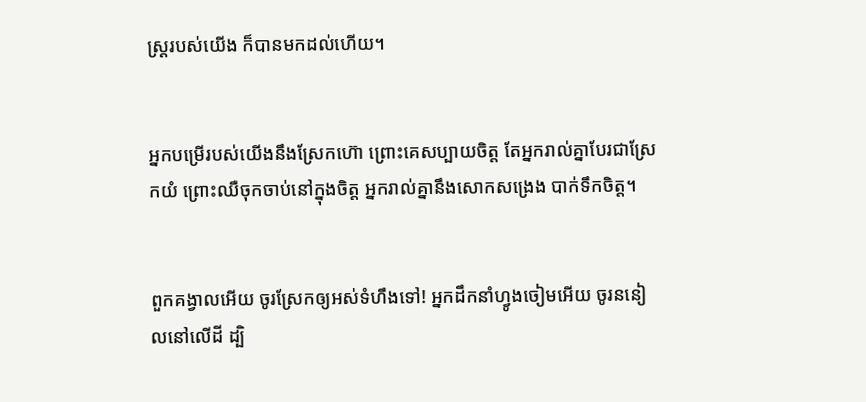ស្ត្ររបស់យើង ក៏បានមកដល់ហើយ។


អ្នកបម្រើរបស់យើងនឹងស្រែកហ៊ោ ព្រោះគេសប្បាយចិត្ត តែអ្នករាល់គ្នាបែរជាស្រែកយំ ព្រោះឈឺចុកចាប់នៅក្នុងចិត្ត អ្នករាល់គ្នានឹងសោកសង្រេង បាក់ទឹកចិត្ត។


ពួកគង្វាលអើយ ចូរស្រែកឲ្យអស់ទំហឹងទៅ! អ្នកដឹកនាំហ្វូងចៀមអើយ ចូរននៀលនៅលើដី ដ្បិ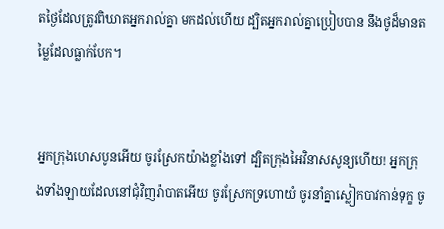តថ្ងៃដែលត្រូវពិឃាតអ្នករាល់គ្នា មកដល់ហើយ ដ្បិតអ្នករាល់គ្នាប្រៀបបាន នឹងថូដ៏មានតម្លៃដែលធ្លាក់បែក។


អ្នកក្រុងហេស‌បូនអើយ ចូរស្រែកយ៉ាងខ្លាំងទៅ ដ្បិតក្រុងអៃវិនាសសូន្យហើយ! អ្នកក្រុងទាំង‌ឡាយដែលនៅជុំ‌វិញរ៉ាបាតអើយ ចូរស្រែកទ្រហោយំ ចូរនាំគ្នាស្លៀកបាវកាន់ទុក្ខ ចូ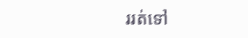ររត់ទៅ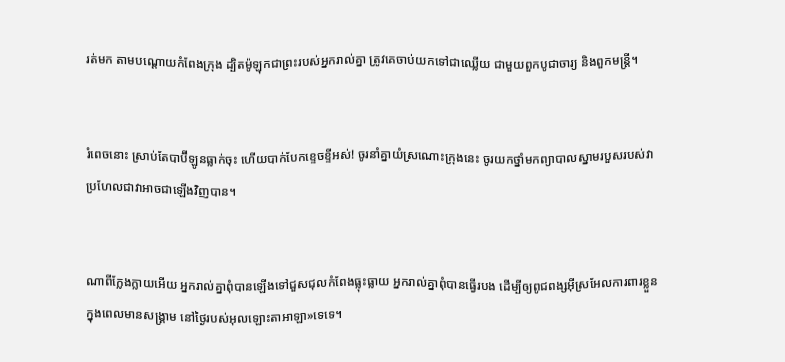រត់មក តាមបណ្ដោយកំពែងក្រុង ដ្បិតម៉ូឡុកជាព្រះរបស់អ្នករាល់គ្នា ត្រូវគេចាប់យកទៅជាឈ្លើយ ជាមួយពួកបូជាចារ្យ និងពួកមន្ត្រី។


រំពេចនោះ ស្រាប់តែបាប៊ី‌ឡូនធ្លាក់ចុះ ហើយបាក់បែកខ្ទេច‌ខ្ទីអស់! ចូរនាំគ្នាយំស្រណោះក្រុងនេះ ចូរយកថ្នាំមកព្យាបាលស្នាមរបួសរបស់វា ប្រហែលជាវាអាចជាឡើងវិញបាន។


ណាពីក្លែង‌ក្លាយអើយ អ្នករាល់គ្នាពុំបានឡើងទៅជួស‌ជុលកំពែងធ្លុះ‌ធ្លាយ អ្នករាល់គ្នាពុំបានធ្វើរបង ដើម្បីឲ្យពូជ‌ពង្សអ៊ីស្រ‌អែលការពារខ្លួនក្នុងពេលមានសង្គ្រាម នៅថ្ងៃរបស់អុលឡោះ‌តាអាឡា»ទេទេ។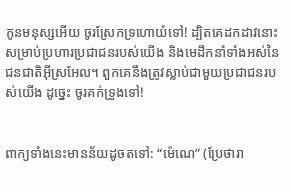កូនមនុស្សអើយ ចូរស្រែកទ្រហោយំទៅ! ដ្បិតគេដកដាវនោះ សម្រាប់ប្រហារប្រជា‌ជនរបស់យើង និងមេដឹកនាំទាំងអស់នៃជន‌ជាតិអ៊ីស្រ‌អែល។ ពួកគេនឹងត្រូវស្លាប់ជាមួយប្រជា‌ជនរបស់យើង ដូច្នេះ ចូរគក់ទ្រូងទៅ!


ពាក្យទាំងនេះមានន័យដូចតទៅ: “ម៉េណេ” (ប្រែថារា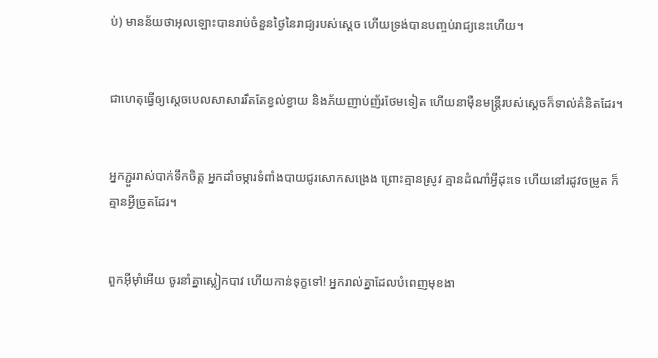ប់) មានន័យថាអុលឡោះបានរាប់ចំនួនថ្ងៃនៃរាជ្យរបស់ស្តេច ហើយទ្រង់បានបញ្ចប់រាជ្យនេះហើយ។


ជាហេតុធ្វើឲ្យស្តេចបេលសា‌សាររឹតតែខ្វល់‌ខ្វាយ និងភ័យញាប់‌ញ័រថែមទៀត ហើយនាម៉ឺនមន្ត្រីរបស់ស្តេចក៏ទាល់គំនិតដែរ។


អ្នកភ្ជួររាស់បាក់ទឹកចិត្ត អ្នកដាំចម្ការទំពាំង‌បាយជូរសោកសង្រេង ព្រោះគ្មានស្រូវ គ្មានដំណាំអ្វីដុះទេ ហើយនៅរដូវចម្រូត ក៏គ្មានអ្វីច្រូតដែរ។


ពួកអ៊ីមុាំអើយ ចូរនាំគ្នាស្លៀកបាវ ហើយកាន់ទុក្ខទៅ! អ្នករាល់គ្នាដែលបំពេញមុខ‌ងា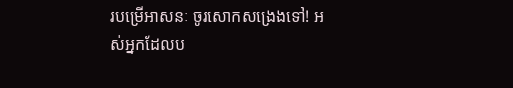របម្រើអាសនៈ ចូរសោកសង្រេងទៅ! អស់អ្នកដែលប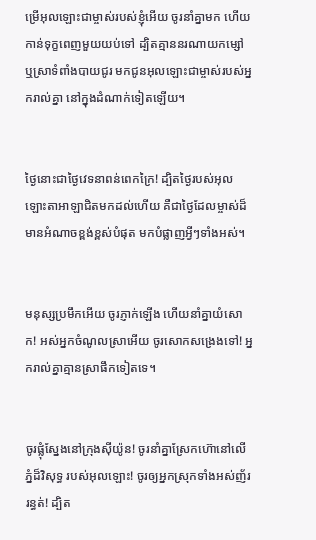ម្រើអុលឡោះជាម្ចាស់របស់ខ្ញុំអើយ ចូរនាំគ្នាមក ហើយកាន់ទុក្ខពេញមួយយប់ទៅ ដ្បិតគ្មាននរណាយកម្សៅ ឬស្រាទំពាំង‌បាយជូរ មកជូនអុលឡោះជាម្ចាស់របស់អ្នករាល់គ្នា នៅក្នុងដំណាក់ទៀតឡើយ។


ថ្ងៃនោះជាថ្ងៃវេទនាពន់ពេកក្រៃ! ដ្បិតថ្ងៃរបស់អុលឡោះ‌តាអាឡាជិតមកដល់ហើយ គឺជាថ្ងៃដែលម្ចាស់ដ៏មានអំណាចខ្ពង់‌ខ្ពស់បំផុត មកបំផ្លាញអ្វីៗទាំងអស់។


មនុស្សប្រមឹកអើយ ចូរភ្ញាក់ឡើង ហើយនាំគ្នាយំសោក! អស់អ្នកចំណូលស្រាអើយ ចូរសោកសង្រេងទៅ! អ្នករាល់គ្នាគ្មានស្រាផឹកទៀតទេ។


ចូរផ្លុំស្នែងនៅក្រុងស៊ីយ៉ូន! ចូរនាំគ្នាស្រែកហ៊ោនៅលើភ្នំដ៏‌វិសុទ្ធ របស់អុលឡោះ! ចូរឲ្យអ្នកស្រុកទាំងអស់ញ័ររន្ធត់! ដ្បិត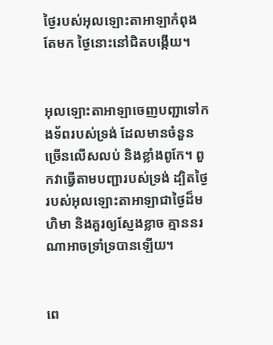ថ្ងៃរបស់អុលឡោះ‌តាអាឡាកំពុងតែមក ថ្ងៃនោះនៅជិតបង្កើយ។


អុលឡោះ‌តាអាឡាចេញបញ្ជាទៅកង‌ទ័ពរបស់ទ្រង់ ដែលមានចំនួនច្រើនលើស‌លប់ និងខ្លាំងពូកែ។ ពួកវាធ្វើតាមបញ្ជារបស់ទ្រង់ ដ្បិតថ្ងៃរបស់អុលឡោះ‌តាអាឡាជាថ្ងៃដ៏មហិមា និងគួរឲ្យស្ញែងខ្លាច គ្មាននរណាអាចទ្រាំ‌ទ្របានឡើយ។


ពេ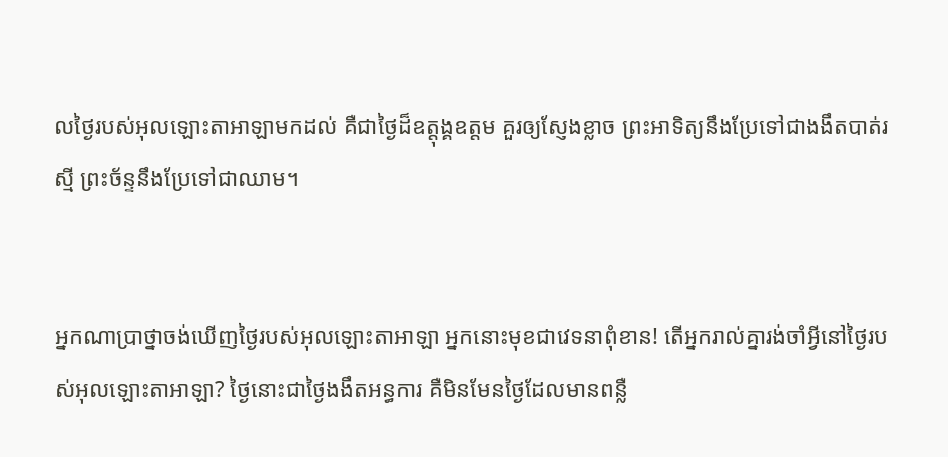លថ្ងៃរបស់អុលឡោះ‌តាអាឡាមកដល់ គឺជាថ្ងៃដ៏ឧត្ដុង្គ‌ឧត្ដម គួរឲ្យស្ញែងខ្លាច ព្រះ‌អាទិត្យនឹងប្រែទៅជាងងឹតបាត់រស្មី ព្រះ‌ច័ន្ទនឹងប្រែទៅជាឈាម។


អ្នកណាប្រាថ្នាចង់ឃើញថ្ងៃរបស់អុលឡោះ‌តាអាឡា អ្នកនោះមុខជាវេទនាពុំ‌ខាន! តើអ្នករាល់គ្នារង់‌ចាំអ្វីនៅថ្ងៃរបស់អុលឡោះ‌តាអាឡា? ថ្ងៃនោះជាថ្ងៃងងឹតអន្ធការ គឺមិនមែនថ្ងៃដែលមានពន្លឺ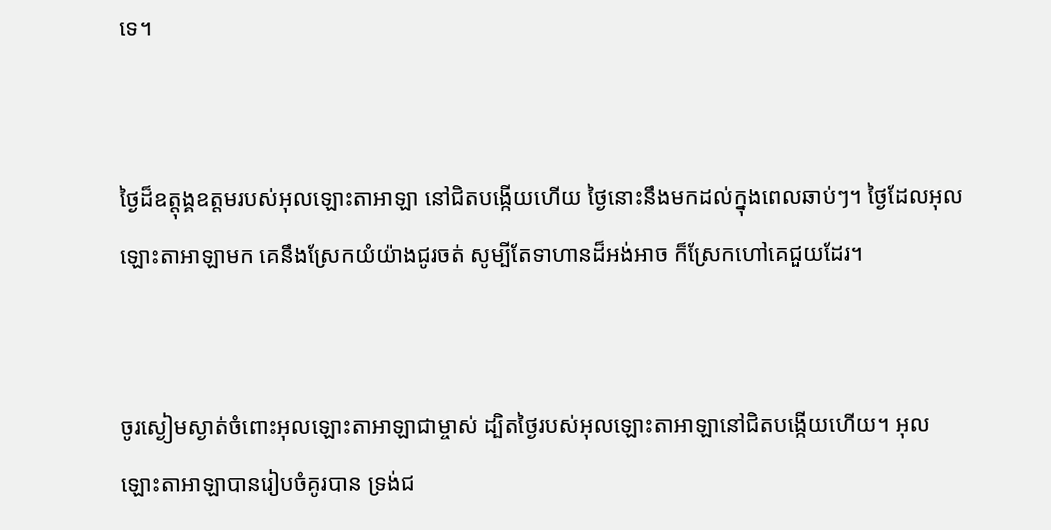ទេ។


ថ្ងៃដ៏ឧត្ដុង្គ‌ឧត្ដមរបស់អុលឡោះ‌តាអាឡា នៅជិតបង្កើយហើយ ថ្ងៃនោះនឹងមកដល់ក្នុងពេលឆាប់ៗ។ ថ្ងៃដែលអុលឡោះ‌តាអាឡាមក គេនឹងស្រែកយំយ៉ាងជូរ‌ចត់ សូម្បីតែទាហានដ៏អង់‌អាច ក៏ស្រែកហៅគេជួយដែរ។


ចូរស្ងៀមស្ងាត់ចំពោះអុលឡោះ‌តាអាឡាជាម្ចាស់ ដ្បិតថ្ងៃរបស់អុលឡោះ‌តាអាឡានៅជិតបង្កើយហើយ។ អុលឡោះ‌តាអាឡាបានរៀប‌ចំគូរបាន ទ្រង់ជ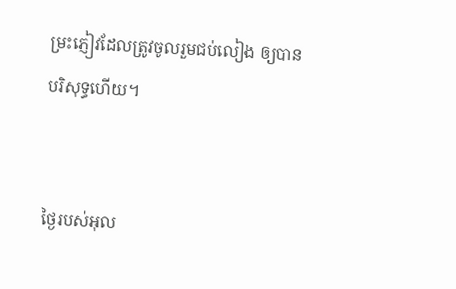ម្រះភ្ញៀវដែលត្រូវចូលរួមជប់‌លៀង ឲ្យបានបរិសុទ្ធហើយ។


ថ្ងៃរបស់អុល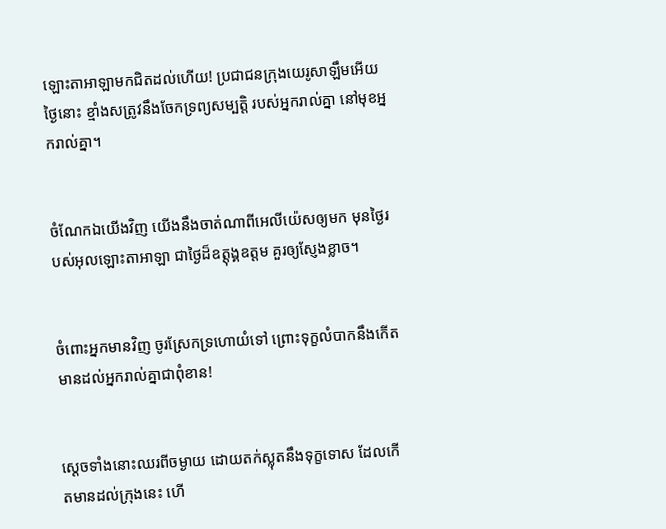ឡោះ‌តាអាឡាមកជិតដល់ហើយ! ប្រជា‌ជនក្រុងយេរូ‌សាឡឹមអើយ ថ្ងៃនោះ ខ្មាំងសត្រូវនឹងចែកទ្រព្យសម្បត្តិ របស់អ្នករាល់គ្នា នៅមុខអ្នករាល់គ្នា។


ចំណែកឯយើងវិញ យើងនឹងចាត់ណាពីអេលី‌យ៉េសឲ្យមក មុនថ្ងៃរបស់អុលឡោះ‌តាអាឡា ជាថ្ងៃដ៏ឧត្ដុង្គ‌ឧត្ដម គួរឲ្យស្ញែងខ្លាច។


ចំពោះអ្នកមានវិញ ចូរស្រែកទ្រ‌ហោយំទៅ ព្រោះទុក្ខលំបាកនឹងកើតមានដល់អ្នករាល់គ្នាជាពុំ‌ខាន!


ស្ដេចទាំងនោះឈរពីចម្ងាយ ដោយតក់‌ស្លុតនឹងទុក្ខទោស ដែលកើតមានដល់ក្រុងនេះ ហើ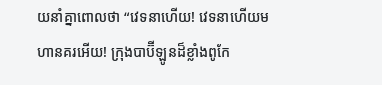យនាំគ្នាពោលថា “វេទនាហើយ! វេទនាហើយមហា‌នគរអើយ! ក្រុងបាប៊ី‌ឡូនដ៏ខ្លាំងពូកែ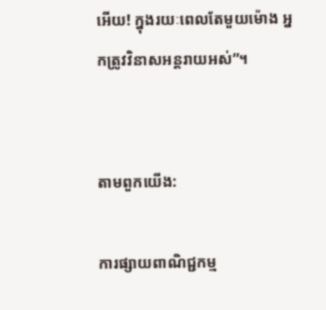អើយ! ក្នុងរយៈពេលតែមួយម៉ោង អ្នកត្រូវវិនាសអន្ដរាយអស់”។


តាមពួកយើង:

ការផ្សាយពាណិជ្ជកម្ម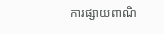ការផ្សាយពាណិ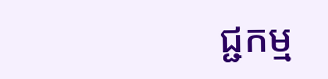ជ្ជកម្ម